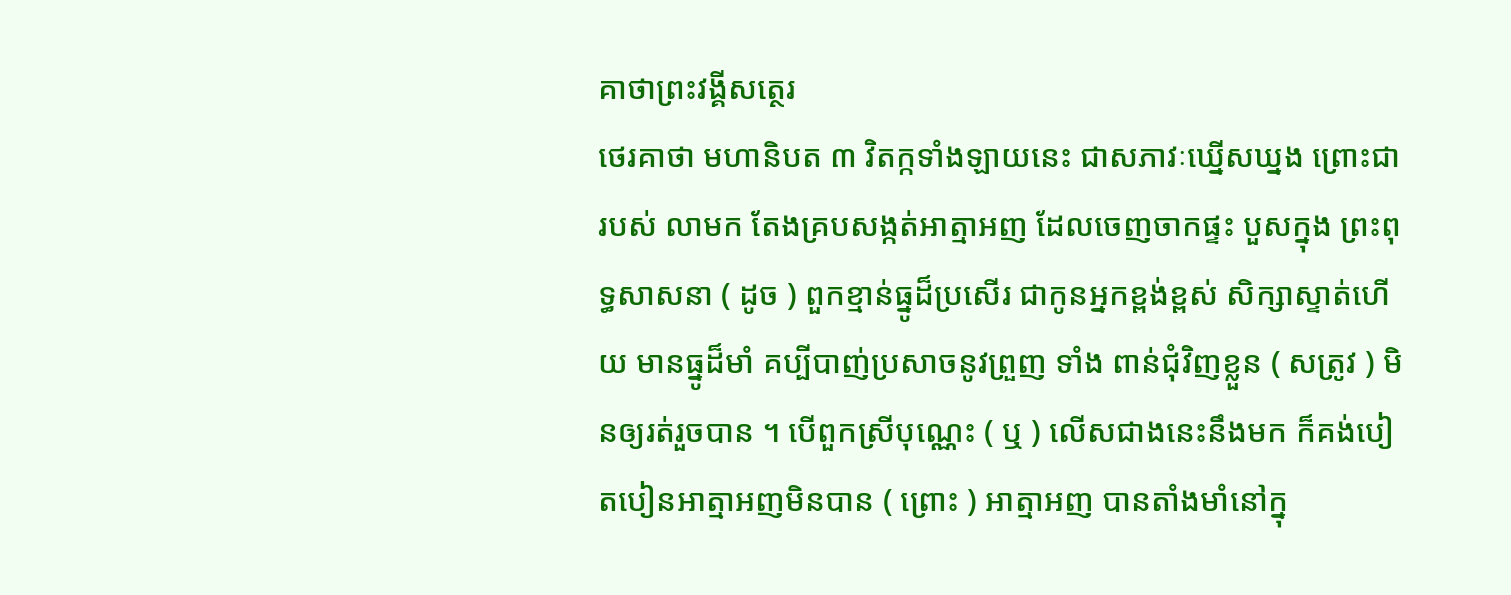គាថាព្រះវង្គីសត្ថេរ
ថេរគាថា មហានិបត ៣ វិតក្កទាំងឡាយនេះ ជាសភាវៈឃ្នើសឃ្នង ព្រោះជារបស់ លាមក តែងគ្របសង្កត់អាត្មាអញ ដែលចេញចាកផ្ទះ បួសក្នុង ព្រះពុទ្ធសាសនា ( ដូច ) ពួកខ្មាន់ធ្នូដ៏ប្រសើរ ជាកូនអ្នកខ្ពង់ខ្ពស់ សិក្សាស្ទាត់ហើយ មានធ្នូដ៏មាំ គប្បីបាញ់ប្រសាចនូវព្រួញ ទាំង ពាន់ជុំវិញខ្លួន ( សត្រូវ ) មិនឲ្យរត់រួចបាន ។ បើពួកស្រីបុណ្ណេះ ( ឬ ) លើសជាងនេះនឹងមក ក៏គង់បៀតបៀនអាត្មាអញមិនបាន ( ព្រោះ ) អាត្មាអញ បានតាំងមាំនៅក្នុ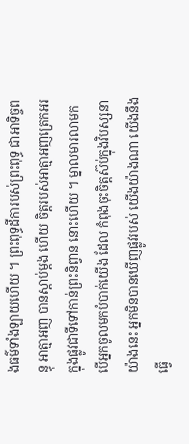ងធម៌ទាំងឡាយហើយ ។ ព្រះពុទ្ធដីការបស់ព្រះពុទ្ធ ជាអាទិច្ចពន្ធុ អាត្មាអញ បានស្តាប់ម្តង ហើយ ចិត្តរបស់អាត្មាអញត្រេកអរ ក្នុងផ្លូវជាទីទៅកាន់ព្រះនិព្វាន នោះហើយ ។ ម្នាលមារលាមក បើអ្នកចូលមកបំបាក់យើង ដែល កំពុងចុះចិត្តស៊ប់ក្នុងវិបស្សនាយ៉ាងនេះ អ្នកមិនបានឃើញផ្លូវរបស់ យើងយ៉ាងណា យើងនឹងធ្វើ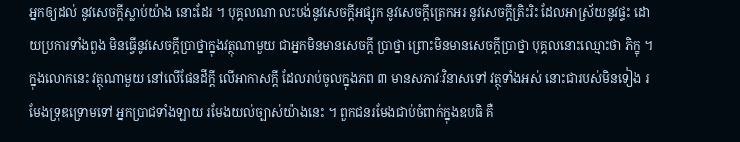អ្នកឲ្យដល់ នូវសេចក្តីស្លាប់យ៉ាង នោះដែរ ។ បុគ្គលណា លះបង់នូវសេចក្តីអផ្សុក នូវសេចក្តីត្រេកអរ នូវសេចក្តីត្រិះរិះ ដែលអាស្រ័យនូវផ្ទះ ដោយប្រការទាំងពួង មិនធ្វើនូវសេចក្តីប្រាថ្នាក្នុងវត្ថុណាមួយ ជាអ្នកមិនមានសេចក្តី ប្រាថ្នា ព្រោះមិនមានសេចក្តីប្រាថ្នា បុគ្គលនោះឈ្មោះថា ភិក្ខុ ។ ក្នុងលោកនេះ វត្ថុណាមួយ នៅលើផែនដីក្តី លើអាកាសក្តី ដែលរាប់ចូលក្នុងភព ៣ មានសភាវៈវិនាសទៅ វត្ថុទាំងអស់ នោះជារបស់មិនទៀង រមែងទ្រុឌទ្រោមទៅ អ្នកប្រាជទាំងឡាយ រមែងយល់ច្បាស់យ៉ាងនេះ ។ ពួកជនរមែងជាប់ចំពាក់ក្នុងឧបធិ គឺ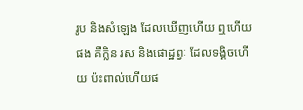រូប និងសំឡេង ដែលឃើញហើយ ឮហើយផង គឺក្លិន រស និងផោដ្ឋព្វៈ ដែលទង្គិចហើយ ប៉ះពាល់ហើយផ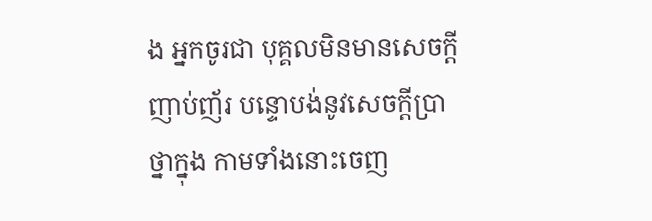ង អ្នកចូរជា បុគ្គលមិនមានសេចក្តីញាប់ញ័រ បន្ទោបង់នូវសេចក្តីប្រាថ្នាក្នុង កាមទាំងនោះចេញ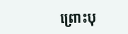ព្រោះបុ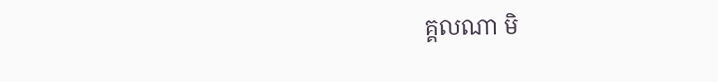គ្គលណា មិ